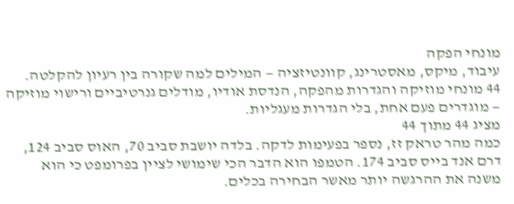מונחי הפקה
עיבוד, מיקס, מאסטרינג, קוונטיזציה — המילים למה שקורה בין רעיון להקלטה.
44 מונחי מוזיקה והגדרות מהפקה, הנדסת אודיו, מודלים גנרטיביים ורישוי מוזיקה — מוגדרים פעם אחת, בלי הגדרות מעגליות.
מציג 44 מתוך 44
כמה מהר טראק זז, נספר בפעימות לדקה. בלדה יושבת סביב 70, האוס סביב 124, דרם אנד בייס סביב 174. הטמפו הוא הדבר הכי שימושי לציין בפרומפט כי הוא משנה את ההרגשה יותר מאשר הבחירה בכלים.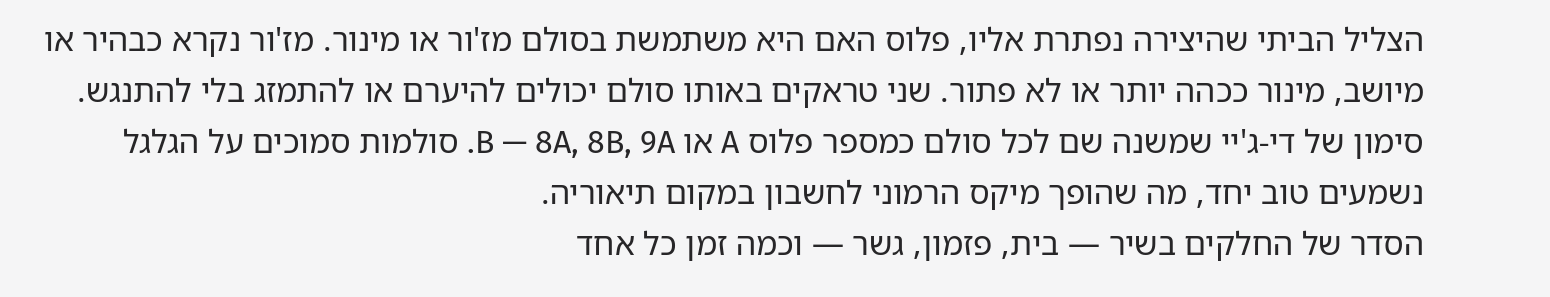הצליל הביתי שהיצירה נפתרת אליו, פלוס האם היא משתמשת בסולם מז'ור או מינור. מז'ור נקרא כבהיר או מיושב, מינור ככהה יותר או לא פתור. שני טראקים באותו סולם יכולים להיערם או להתמזג בלי להתנגש.
סימון של די-ג'יי שמשנה שם לכל סולם כמספר פלוס A או B — 8A, 8B, 9A. סולמות סמוכים על הגלגל נשמעים טוב יחד, מה שהופך מיקס הרמוני לחשבון במקום תיאוריה.
הסדר של החלקים בשיר — בית, פזמון, גשר — וכמה זמן כל אחד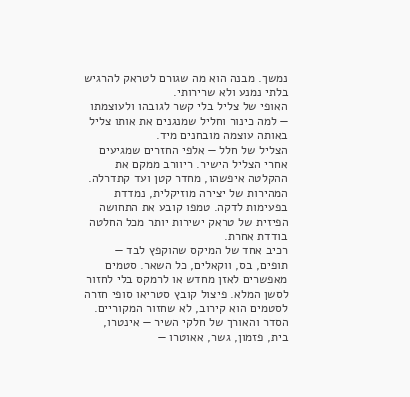נמשך. מבנה הוא מה שגורם לטראק להרגיש בלתי נמנע ולא שרירותי.
האופי של צליל בלי קשר לגובהו ולעוצמתו — למה כינור וחליל שמנגנים את אותו צליל באותה עוצמה מובחנים מיד.
הצליל של חלל — אלפי החזרים שמגיעים אחרי הצליל הישיר. ריוורב ממקם את ההקלטה איפשהו, מחדר קטן ועד קתדרלה.
המהירות של יצירה מוזיקלית, נמדדת בפעימות לדקה. טמפו קובע את התחושה הפיזית של טראק ישירות יותר מכל החלטה בודדת אחרת.
רכיב אחד של המיקס שהוקפץ לבד — תופים, בס, ווקאלים, כל השאר. סטמים מאפשרים לאזן מחדש או לרמקס בלי לחזור לסשן המלא. פיצול קובץ סטריאו סופי חזרה לסטמים הוא קירוב, לא שחזור המקוריים.
הסדר והאורך של חלקי השיר — אינטרו, בית, פזמון, גשר, אאוטרו —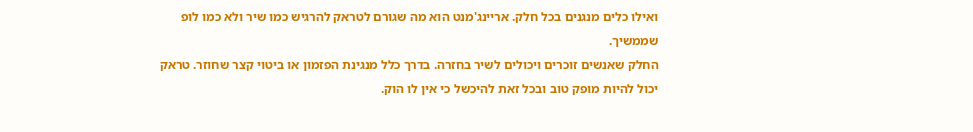ואילו כלים מנגנים בכל חלק. אריינג'מנט הוא מה שגורם לטראק להרגיש כמו שיר ולא כמו לופ שממשיך.
החלק שאנשים זוכרים ויכולים לשיר בחזרה. בדרך כלל מנגינת הפזמון או ביטוי קצר שחוזר. טראק יכול להיות מופק טוב ובכל זאת להיכשל כי אין לו הוק.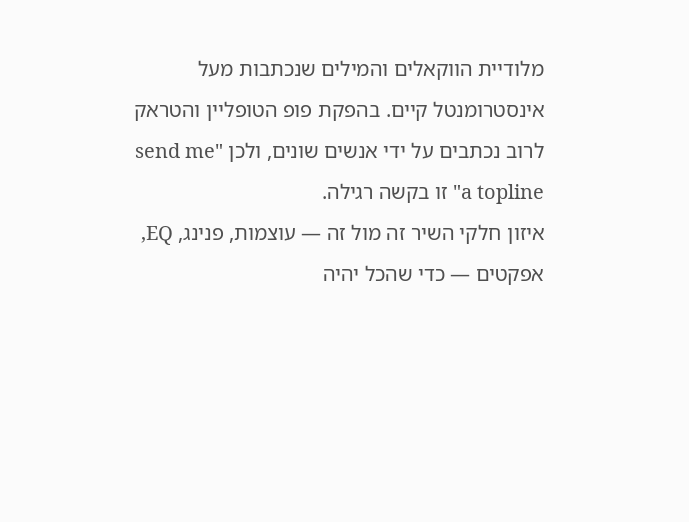מלודיית הווקאלים והמילים שנכתבות מעל אינסטרומנטל קיים. בהפקת פופ הטופליין והטראק לרוב נכתבים על ידי אנשים שונים, ולכן "send me a topline" זו בקשה רגילה.
איזון חלקי השיר זה מול זה — עוצמות, פנינג, EQ, אפקטים — כדי שהכל יהיה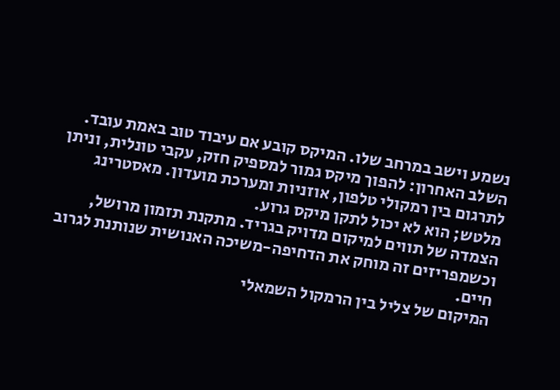נשמע וישב במרחב שלו. המיקס קובע אם עיבוד טוב באמת עובד.
השלב האחרון: להפוך מיקס גמור למספיק חזק, עקבי טונלית, וניתן לתרגום בין רמקולי טלפון, אוזניות ומערכת מועדון. מאסטרינג מלטש; הוא לא יכול לתקן מיקס גרוע.
הצמדה של תווים למיקום מדויק בגריד. מתקנת תזמון מרושל, וכשמפריזים זה מוחק את הדחיפה-משיכה האנושית שנותנת לגרוב חיים.
המיקום של צליל בין הרמקול השמאלי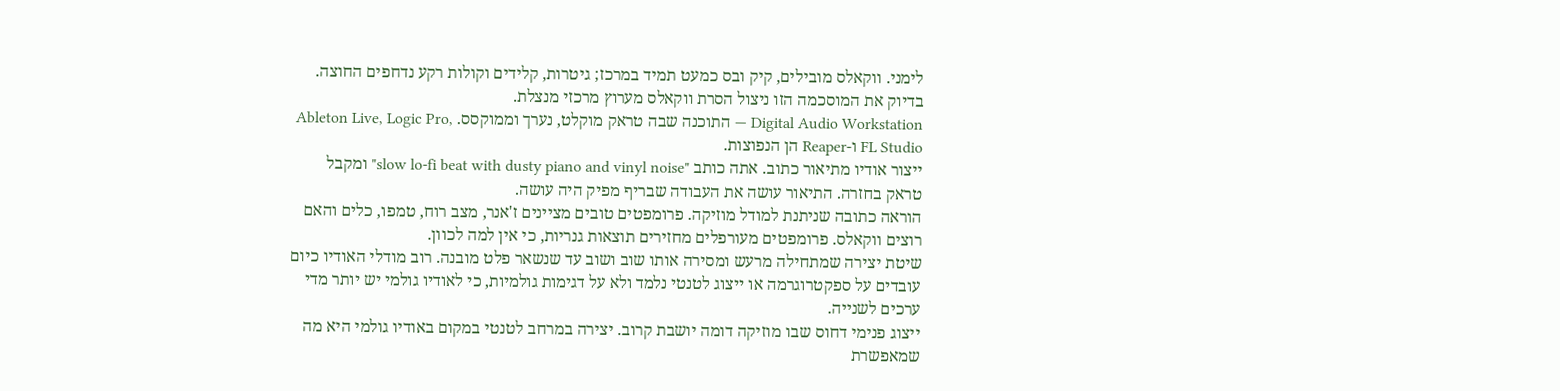לימני. ווקאלס מובילים, קיק ובס כמעט תמיד במרכז; גיטרות, קלידים וקולות רקע נדחפים החוצה. בדיוק את המוסכמה הזו ניצול הסרת ווקאלס מערוץ מרכזי מנצלת.
Digital Audio Workstation — התוכנה שבה טראק מוקלט, נערך וממוקסס. Ableton Live, Logic Pro, FL Studio ו-Reaper הן הנפוצות.
ייצור אודיו מתיאור כתוב. אתה כותב "slow lo-fi beat with dusty piano and vinyl noise" ומקבל טראק בחזרה. התיאור עושה את העבודה שבריף מפיק היה עושה.
הוראה כתובה שניתנת למודל מוזיקה. פרומפטים טובים מציינים ז'אנר, מצב רוח, טמפו, כלים והאם רוצים ווקאלס. פרומפטים מעורפלים מחזירים תוצאות גנריות, כי אין למה לכוון.
שיטת יצירה שמתחילה מרעש ומסירה אותו שוב ושוב עד שנשאר פלט מובנה. רוב מודלי האודיו כיום עובדים על ספקטרוגרמה או ייצוג לטנטי נלמד ולא על דגימות גולמיות, כי לאודיו גולמי יש יותר מדי ערכים לשנייה.
ייצוג פנימי דחוס שבו מוזיקה דומה יושבת קרוב. יצירה במרחב לטנטי במקום באודיו גולמי היא מה שמאפשרת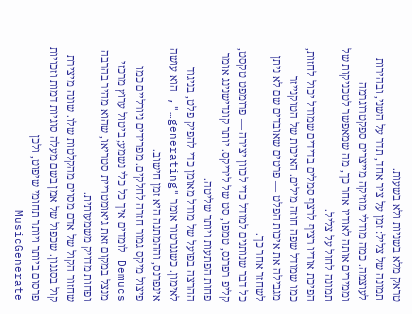טראק מלא בשניות ולא בשעות.
תמונה של צליל: זמן על ציר אחד, תדר על השני, ובהירות לעוצמה. כמה מודלי מוזיקה מייצרים ספקטרוגרמה וממירים אותה לאודיו אחר כך, מה שמאפשר לטכניקות של תמונה לחול על צליל.
הפיכת אודיו רציף לרצף סמלים בדידים שמודל יכול לחזות, כמו שמודל שפה חוזה מילים. האיכות של הטוקנייזר מגבילה את איכות הפלט — פרטים שאובדים שם לא ניתן לשחזר אחר כך.
כל דבר שנותנים למודל כדי לכוון יצירה — פרומפט טקסט, קליפ רפרנס, טמפו, סט של ליריקס. יותר קונדישנינג אומר פחות הפתעות ויותר שליטה.
ההרצה בפועל של מודל מאומן כדי להפיק פלט, בניגוד לאימון. כשגנרטור אומר "generating…", הוא עושה אינפרנס, וההמתנה היא זמן חישוב.
פיצול מיקס גמור חזרה לחלקים. מפרידים ניורליים כמו Demucs לומדים איך כל כלי נשמע; ביטול ערוץ מרכזי מנצל במקום זאת גיאומטריית סטריאו, שהוא מהיר בהרבה ופחות מדויק משמעותית.
שחזור הקול של אדם מסוים מהקלטות שלו. שונה מיצירת קול בסגנון. שכפול של אמן בשם מעלה סוגיות דמות וזכויות פרסום ביותר ויותר תחומי שיפוט, ולכן MusicGenerate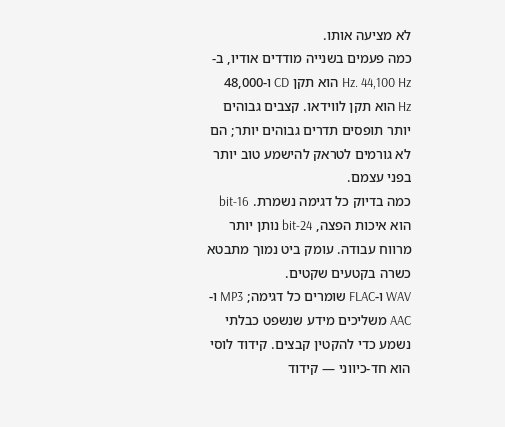לא מציעה אותו.
כמה פעמים בשנייה מודדים אודיו, ב-Hz. 44,100 Hz הוא תקן CD ו-48,000 Hz הוא תקן לווידאו. קצבים גבוהים יותר תופסים תדרים גבוהים יותר; הם לא גורמים לטראק להישמע טוב יותר בפני עצמם.
כמה בדיוק כל דגימה נשמרת. 16-bit הוא איכות הפצה, 24-bit נותן יותר מרווח עבודה. עומק ביט נמוך מתבטא כשרה בקטעים שקטים.
WAV ו-FLAC שומרים כל דגימה; MP3 ו-AAC משליכים מידע שנשפט כבלתי נשמע כדי להקטין קבצים. קידוד לוסי הוא חד-כיווני — קידוד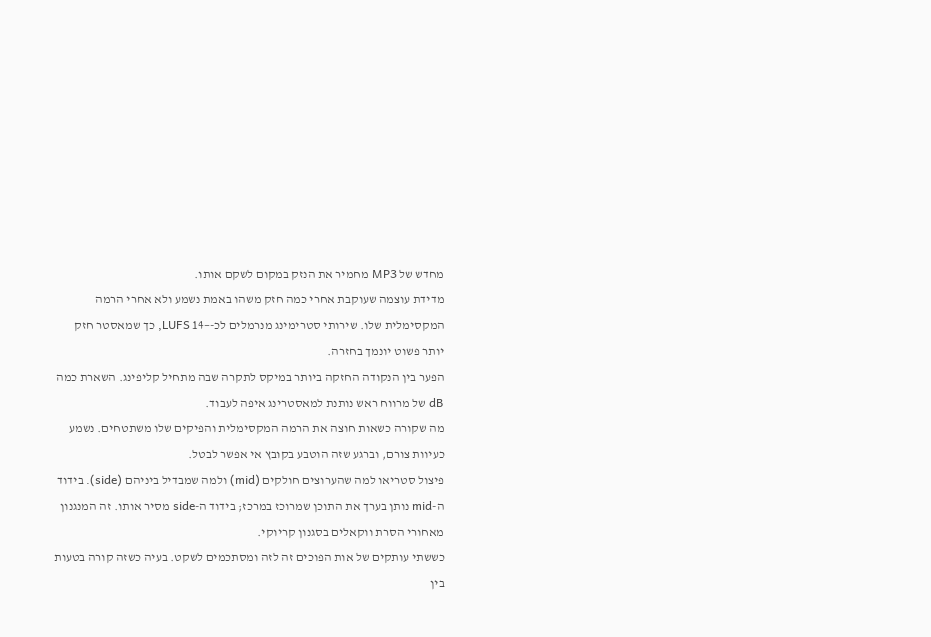מחדש של MP3 מחמיר את הנזק במקום לשקם אותו.
מדידת עוצמה שעוקבת אחרי כמה חזק משהו באמת נשמע ולא אחרי הרמה המקסימלית שלו. שירותי סטרימינג מנרמלים לכ-−14 LUFS, כך שמאסטר חזק יותר פשוט יונמך בחזרה.
הפער בין הנקודה החזקה ביותר במיקס לתקרה שבה מתחיל קליפינג. השארת כמה dB של מרווח ראש נותנת למאסטרינג איפה לעבוד.
מה שקורה כשאות חוצה את הרמה המקסימלית והפיקים שלו משתטחים. נשמע כעיוות צורם, וברגע שזה הוטבע בקובץ אי אפשר לבטל.
פיצול סטריאו למה שהערוצים חולקים (mid) ולמה שמבדיל ביניהם (side). בידוד ה-mid נותן בערך את התוכן שמרוכז במרכז; בידוד ה-side מסיר אותו. זה המנגנון מאחורי הסרת ווקאלים בסגנון קריוקי.
כששתי עותקים של אות הפוכים זה לזה ומסתכמים לשקט. בעיה כשזה קורה בטעות בין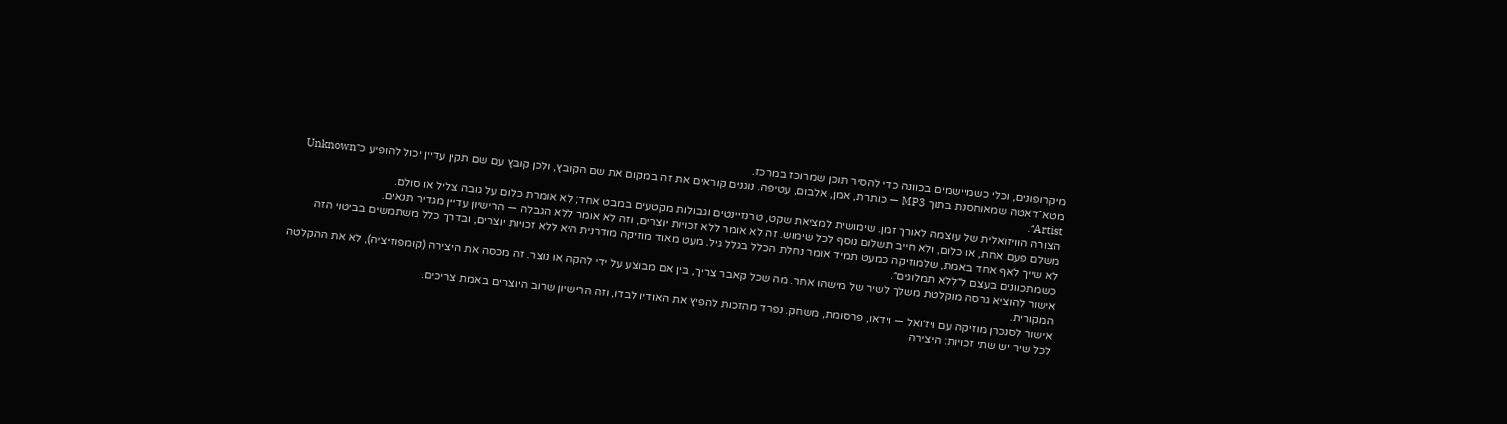מיקרופונים, וכלי כשמיישמים בכוונה כדי להסיר תוכן שמרוכז במרכז.
מטא־דאטה שמאוחסנת בתוך MP3 — כותרת, אמן, אלבום, עטיפה. נוגנים קוראים את זה במקום את שם הקובץ, ולכן קובץ עם שם תקין עדיין יכול להופיע כ״Unknown Artist״.
הצורה הוויזואלית של עוצמה לאורך זמן. שימושית למציאת שקט, טרנזיינטים וגבולות מקטעים במבט אחד; לא אומרת כלום על גובה צליל או סולם.
משלם פעם אחת, או כלום, ולא חייב תשלום נוסף לכל שימוש. זה לא אומר ללא זכויות יוצרים, וזה לא אומר ללא הגבלה — הרישיון עדיין מגדיר תנאים.
לא שייך לאף אחד באמת, שלמוזיקה כמעט תמיד אומר נחלת הכלל בגלל גיל. מעט מאוד מוזיקה מודרנית היא ללא זכויות יוצרים, ובדרך כלל משתמשים בביטוי הזה כשמתכוונים בעצם ל״ללא תמלוגים״.
אישור להוציא גרסה מוקלטת משלך לשיר של מישהו אחר. מה שכל קאבר צריך, בין אם מבוצע על ידי להקה או נוצר. זה מכסה את היצירה (קומפוזיציה), לא את ההקלטה המקורית.
אישור לסנכרן מוזיקה עם ויז׳ואל — וידאו, פרסומת, משחק. נפרד מהזכות להפיץ את האודיו לבדו, וזה הרישיון שרוב היוצרים באמת צריכים.
לכל שיר יש שתי זכויות: היצירה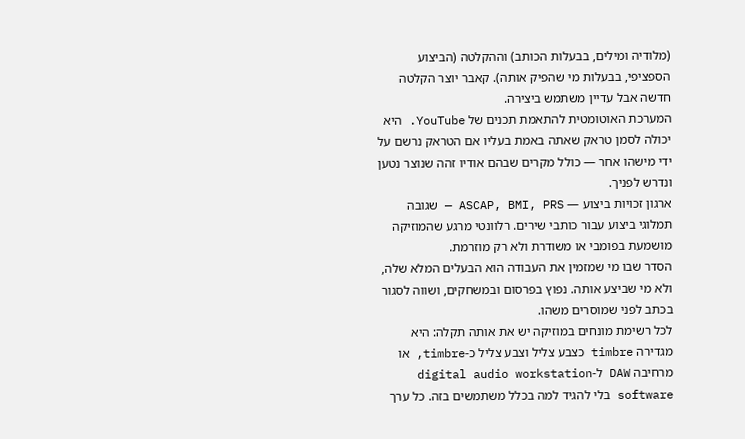(מלודיה ומילים, בבעלות הכותב) וההקלטה (הביצוע הספציפי, בבעלות מי שהפיק אותה). קאבר יוצר הקלטה חדשה אבל עדיין משתמש ביצירה.
המערכת האוטומטית להתאמת תכנים של YouTube. היא יכולה לסמן טראק שאתה באמת בעליו אם הטראק נרשם על ידי מישהו אחר — כולל מקרים שבהם אודיו זהה שנוצר נטען ונדרש לפניך.
ארגון זכויות ביצוע — ASCAP, BMI, PRS — שגובה תמלוגי ביצוע עבור כותבי שירים. רלוונטי מרגע שהמוזיקה מושמעת בפומבי או משודרת ולא רק מוזרמת.
הסדר שבו מי שמזמין את העבודה הוא הבעלים המלא שלה, ולא מי שביצע אותה. נפוץ בפרסום ובמשחקים, ושווה לסגור בכתב לפני שמוסרים משהו.
לכל רשימת מונחים במוזיקה יש את אותה תקלה: היא מגדירה timbre כצבע צליל וצבע צליל כ-timbre, או מרחיבה DAW ל-digital audio workstation software בלי להגיד למה בכלל משתמשים בזה. כל ערך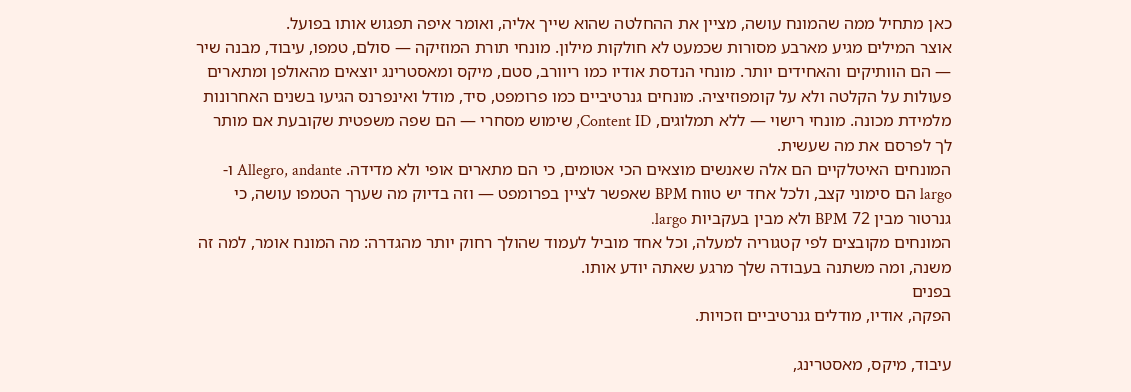כאן מתחיל ממה שהמונח עושה, מציין את ההחלטה שהוא שייך אליה, ואומר איפה תפגוש אותו בפועל.
אוצר המילים מגיע מארבע מסורות שכמעט לא חולקות מילון. מונחי תורת המוזיקה — סולם, טמפו, עיבוד, מבנה שיר — הם הוותיקים והאחידים יותר. מונחי הנדסת אודיו כמו ריוורב, סטם, מיקס ומאסטרינג יוצאים מהאולפן ומתארים פעולות על הקלטה ולא על קומפוזיציה. מונחים גנרטיביים כמו פרומפט, סיד, מודל ואינפרנס הגיעו בשנים האחרונות מלמידת מכונה. מונחי רישוי — ללא תמלוגים, Content ID, שימוש מסחרי — הם שפה משפטית שקובעת אם מותר לך לפרסם את מה שעשית.
המונחים האיטלקיים הם אלה שאנשים מוצאים הכי אטומים, כי הם מתארים אופי ולא מדידה. Allegro, andante ו-largo הם סימוני קצב, ולכל אחד יש טווח BPM שאפשר לציין בפרומפט — וזה בדיוק מה שערך הטמפו עושה, כי גנרטור מבין 72 BPM ולא מבין בעקביות largo.
המונחים מקובצים לפי קטגוריה למעלה, וכל אחד מוביל לעמוד שהולך רחוק יותר מהגדרה: מה המונח אומר, למה זה משנה, ומה משתנה בעבודה שלך מרגע שאתה יודע אותו.
בפנים
הפקה, אודיו, מודלים גנרטיביים וזכויות.

עיבוד, מיקס, מאסטרינג,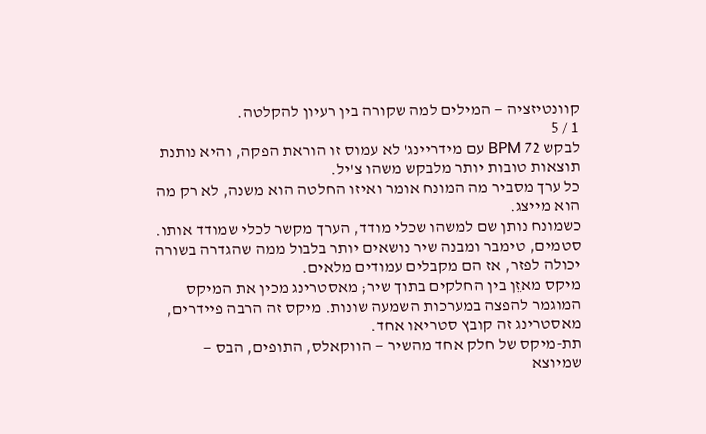קוונטיזציה — המילים למה שקורה בין רעיון להקלטה.
1 / 5
לבקש 72 BPM עם מידריינג' לא עמוס זו הוראת הפקה, והיא נותנת תוצאות טובות יותר מלבקש משהו צ'יל.
כל ערך מסביר מה המונח אומר ואיזו החלטה הוא משנה, לא רק מה הוא מייצג.
כשמונח נותן שם למשהו שכלי מודד, הערך מקשר לכלי שמודד אותו.
סטמים, טימבר ומבנה שיר נושאים יותר בלבול ממה שהגדרה בשורה יכולה לפזר, אז הם מקבלים עמודים מלאים.
מיקס מאזֵן בין החלקים בתוך שיר; מאסטרינג מכין את המיקס המוגמר להפצה במערכות השמעה שונות. מיקס זה הרבה פיידרים, מאסטרינג זה קובץ סטריאו אחד.
תת-מיקס של חלק אחד מהשיר — הווקאלס, התופים, הבס — שמיוצא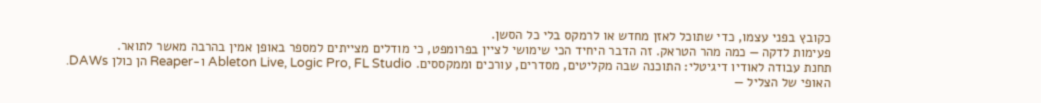כקובץ בפני עצמו, כדי שתוכל לאזן מחדש או לרמקס בלי כל הסשן.
פעימות לדקה — כמה מהר הטראק. זה הדבר היחיד הכי שימושי לציין בפרומפט, כי מודלים מצייתים למספר באופן אמין בהרבה מאשר לתואר.
תחנת עבודה לאודיו דיגיטלי: התוכנה שבה מקליטים, מסדרים, עורכים וממקססים. Ableton Live, Logic Pro, FL Studio ו-Reaper הן כולן DAWs.
האופי של הצליל —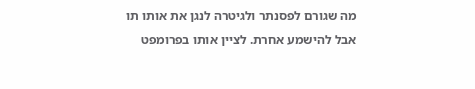מה שגורם לפסנתר ולגיטרה לנגן את אותו תו אבל להישמע אחרת. לציין אותו בפרומפט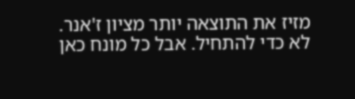מזיז את התוצאה יותר מציון ז'אנר.
לא כדי להתחיל. אבל כל מונח כאן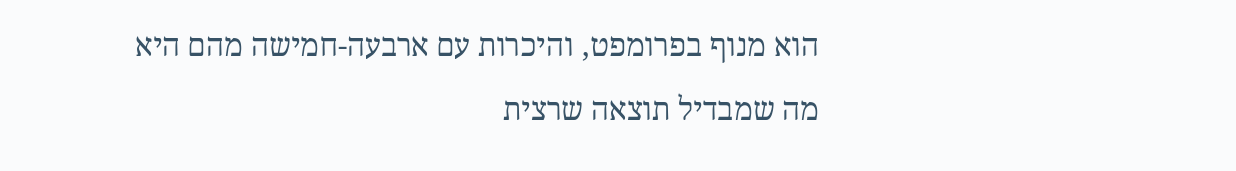הוא מנוף בפרומפט, והיכרות עם ארבעה-חמישה מהם היא מה שמבדיל תוצאה שרצית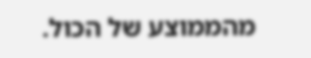מהממוצע של הכול.